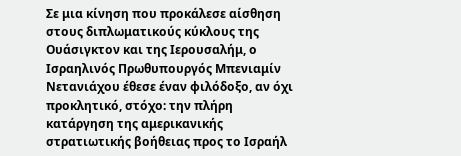Σε μια κίνηση που προκάλεσε αίσθηση στους διπλωματικούς κύκλους της Ουάσιγκτον και της Ιερουσαλήμ, ο Ισραηλινός Πρωθυπουργός Μπενιαμίν Νετανιάχου έθεσε έναν φιλόδοξο, αν όχι προκλητικό, στόχο: την πλήρη κατάργηση της αμερικανικής στρατιωτικής βοήθειας προς το Ισραήλ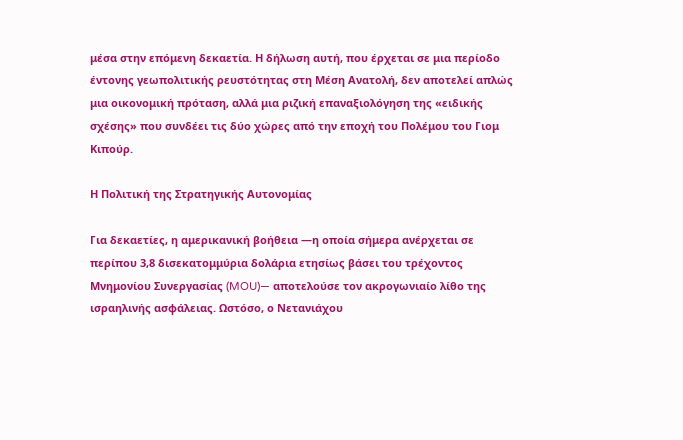μέσα στην επόμενη δεκαετία. Η δήλωση αυτή, που έρχεται σε μια περίοδο έντονης γεωπολιτικής ρευστότητας στη Μέση Ανατολή, δεν αποτελεί απλώς μια οικονομική πρόταση, αλλά μια ριζική επαναξιολόγηση της «ειδικής σχέσης» που συνδέει τις δύο χώρες από την εποχή του Πολέμου του Γιομ Κιπούρ.

Η Πολιτική της Στρατηγικής Αυτονομίας

Για δεκαετίες, η αμερικανική βοήθεια —η οποία σήμερα ανέρχεται σε περίπου 3,8 δισεκατομμύρια δολάρια ετησίως βάσει του τρέχοντος Μνημονίου Συνεργασίας (MOU)— αποτελούσε τον ακρογωνιαίο λίθο της ισραηλινής ασφάλειας. Ωστόσο, ο Νετανιάχου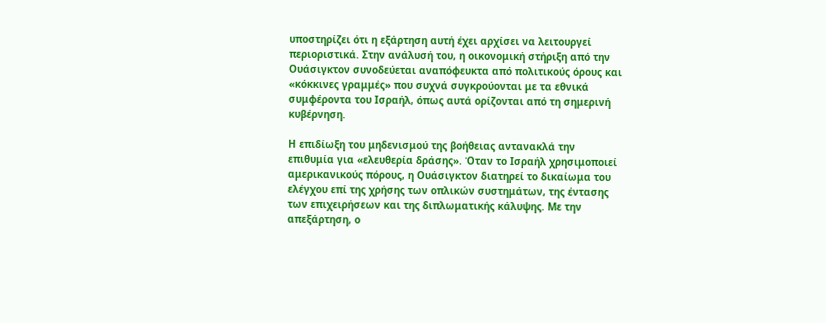υποστηρίζει ότι η εξάρτηση αυτή έχει αρχίσει να λειτουργεί περιοριστικά. Στην ανάλυσή του, η οικονομική στήριξη από την Ουάσιγκτον συνοδεύεται αναπόφευκτα από πολιτικούς όρους και «κόκκινες γραμμές» που συχνά συγκρούονται με τα εθνικά συμφέροντα του Ισραήλ, όπως αυτά ορίζονται από τη σημερινή κυβέρνηση.

Η επιδίωξη του μηδενισμού της βοήθειας αντανακλά την επιθυμία για «ελευθερία δράσης». Όταν το Ισραήλ χρησιμοποιεί αμερικανικούς πόρους, η Ουάσιγκτον διατηρεί το δικαίωμα του ελέγχου επί της χρήσης των οπλικών συστημάτων, της έντασης των επιχειρήσεων και της διπλωματικής κάλυψης. Με την απεξάρτηση, ο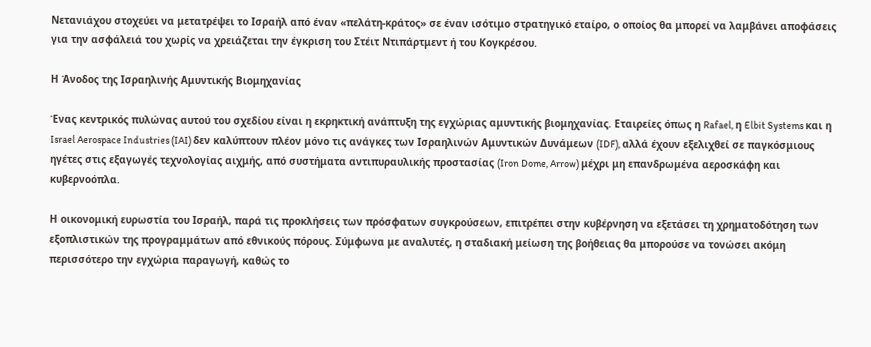Νετανιάχου στοχεύει να μετατρέψει το Ισραήλ από έναν «πελάτη-κράτος» σε έναν ισότιμο στρατηγικό εταίρο, ο οποίος θα μπορεί να λαμβάνει αποφάσεις για την ασφάλειά του χωρίς να χρειάζεται την έγκριση του Στέιτ Ντιπάρτμεντ ή του Κογκρέσου.

Η Άνοδος της Ισραηλινής Αμυντικής Βιομηχανίας

Ένας κεντρικός πυλώνας αυτού του σχεδίου είναι η εκρηκτική ανάπτυξη της εγχώριας αμυντικής βιομηχανίας. Εταιρείες όπως η Rafael, η Elbit Systems και η Israel Aerospace Industries (IAI) δεν καλύπτουν πλέον μόνο τις ανάγκες των Ισραηλινών Αμυντικών Δυνάμεων (IDF), αλλά έχουν εξελιχθεί σε παγκόσμιους ηγέτες στις εξαγωγές τεχνολογίας αιχμής, από συστήματα αντιπυραυλικής προστασίας (Iron Dome, Arrow) μέχρι μη επανδρωμένα αεροσκάφη και κυβερνοόπλα.

Η οικονομική ευρωστία του Ισραήλ, παρά τις προκλήσεις των πρόσφατων συγκρούσεων, επιτρέπει στην κυβέρνηση να εξετάσει τη χρηματοδότηση των εξοπλιστικών της προγραμμάτων από εθνικούς πόρους. Σύμφωνα με αναλυτές, η σταδιακή μείωση της βοήθειας θα μπορούσε να τονώσει ακόμη περισσότερο την εγχώρια παραγωγή, καθώς το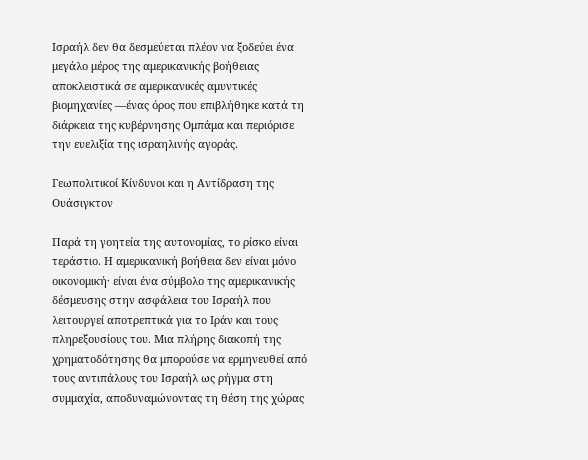Ισραήλ δεν θα δεσμεύεται πλέον να ξοδεύει ένα μεγάλο μέρος της αμερικανικής βοήθειας αποκλειστικά σε αμερικανικές αμυντικές βιομηχανίες —ένας όρος που επιβλήθηκε κατά τη διάρκεια της κυβέρνησης Ομπάμα και περιόρισε την ευελιξία της ισραηλινής αγοράς.

Γεωπολιτικοί Κίνδυνοι και η Αντίδραση της Ουάσιγκτον

Παρά τη γοητεία της αυτονομίας, το ρίσκο είναι τεράστιο. Η αμερικανική βοήθεια δεν είναι μόνο οικονομική· είναι ένα σύμβολο της αμερικανικής δέσμευσης στην ασφάλεια του Ισραήλ που λειτουργεί αποτρεπτικά για το Ιράν και τους πληρεξουσίους του. Μια πλήρης διακοπή της χρηματοδότησης θα μπορούσε να ερμηνευθεί από τους αντιπάλους του Ισραήλ ως ρήγμα στη συμμαχία, αποδυναμώνοντας τη θέση της χώρας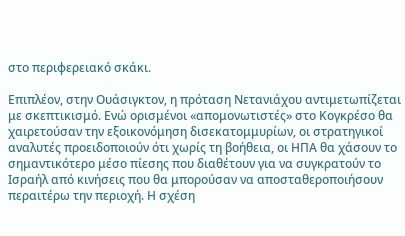στο περιφερειακό σκάκι.

Επιπλέον, στην Ουάσιγκτον, η πρόταση Νετανιάχου αντιμετωπίζεται με σκεπτικισμό. Ενώ ορισμένοι «απομονωτιστές» στο Κογκρέσο θα χαιρετούσαν την εξοικονόμηση δισεκατομμυρίων, οι στρατηγικοί αναλυτές προειδοποιούν ότι χωρίς τη βοήθεια, οι ΗΠΑ θα χάσουν το σημαντικότερο μέσο πίεσης που διαθέτουν για να συγκρατούν το Ισραήλ από κινήσεις που θα μπορούσαν να αποσταθεροποιήσουν περαιτέρω την περιοχή. Η σχέση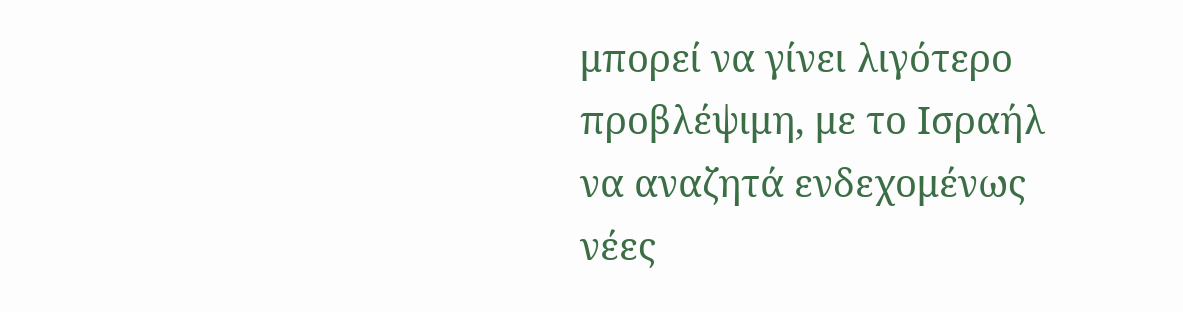μπορεί να γίνει λιγότερο προβλέψιμη, με το Ισραήλ να αναζητά ενδεχομένως νέες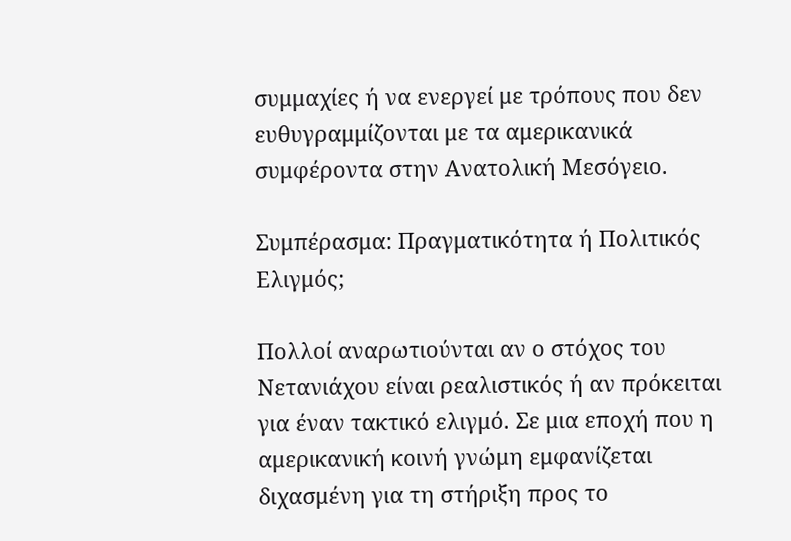συμμαχίες ή να ενεργεί με τρόπους που δεν ευθυγραμμίζονται με τα αμερικανικά συμφέροντα στην Ανατολική Μεσόγειο.

Συμπέρασμα: Πραγματικότητα ή Πολιτικός Ελιγμός;

Πολλοί αναρωτιούνται αν ο στόχος του Νετανιάχου είναι ρεαλιστικός ή αν πρόκειται για έναν τακτικό ελιγμό. Σε μια εποχή που η αμερικανική κοινή γνώμη εμφανίζεται διχασμένη για τη στήριξη προς το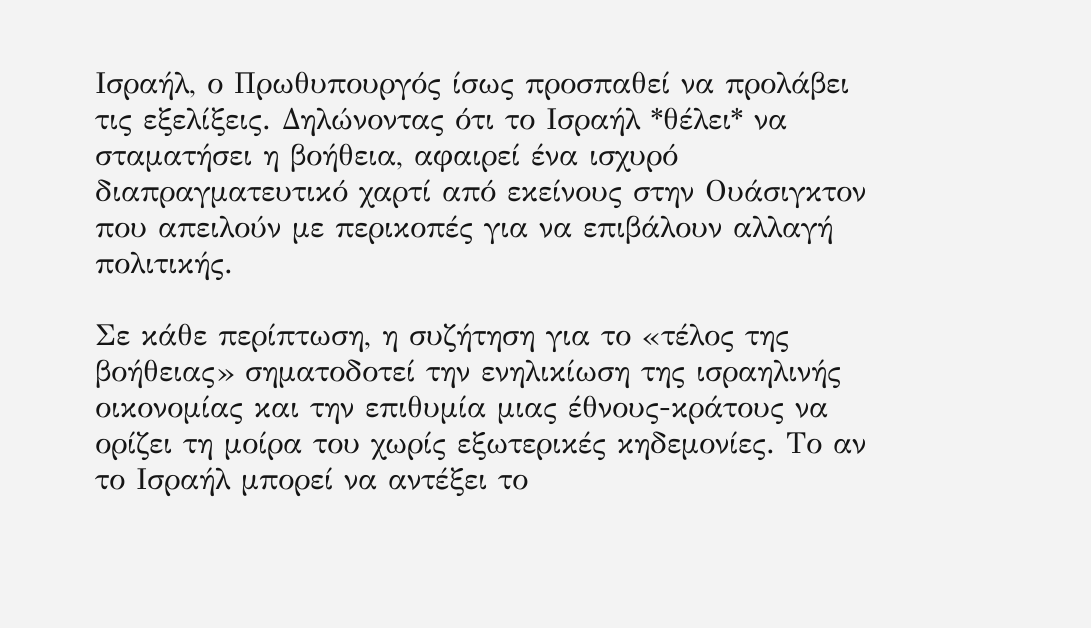Ισραήλ, ο Πρωθυπουργός ίσως προσπαθεί να προλάβει τις εξελίξεις. Δηλώνοντας ότι το Ισραήλ *θέλει* να σταματήσει η βοήθεια, αφαιρεί ένα ισχυρό διαπραγματευτικό χαρτί από εκείνους στην Ουάσιγκτον που απειλούν με περικοπές για να επιβάλουν αλλαγή πολιτικής.

Σε κάθε περίπτωση, η συζήτηση για το «τέλος της βοήθειας» σηματοδοτεί την ενηλικίωση της ισραηλινής οικονομίας και την επιθυμία μιας έθνους-κράτους να ορίζει τη μοίρα του χωρίς εξωτερικές κηδεμονίες. Το αν το Ισραήλ μπορεί να αντέξει το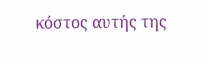κόστος αυτής της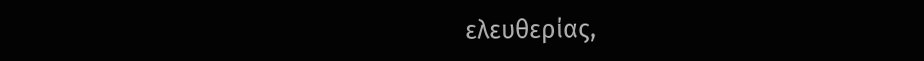ελευθερίας,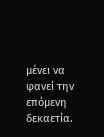μένει να φανεί την επόμενη δεκαετία.